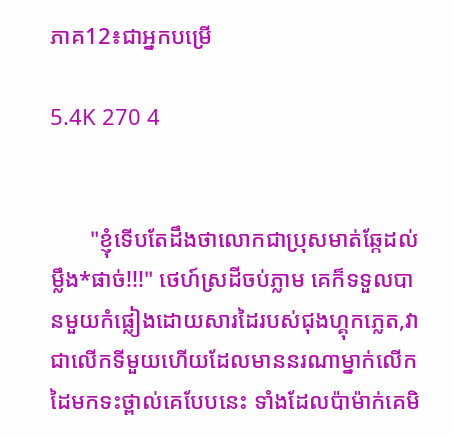ភាគ12៖ជាអ្នកបម្រើ

5.4K 270 4


       "ខ្ញុំទើបតែដឹងថាលោកជាប្រុសមាត់ឆ្កែដល់ម្លឹង*ផាច់!!!" ថេហ៍ស្រដីចប់ភ្លាម គេក៏ទទួលបានមួយកំផ្លៀងដោយសារដៃរបស់ជុងហ្គុកភ្លេត,វាជាលើកទីមួយហើយដែលមាននរណាម្នាក់លើកដៃមកទះថ្ពាល់គេបែបនេះ ទាំងដែលប៉ាម៉ាក់គេមិ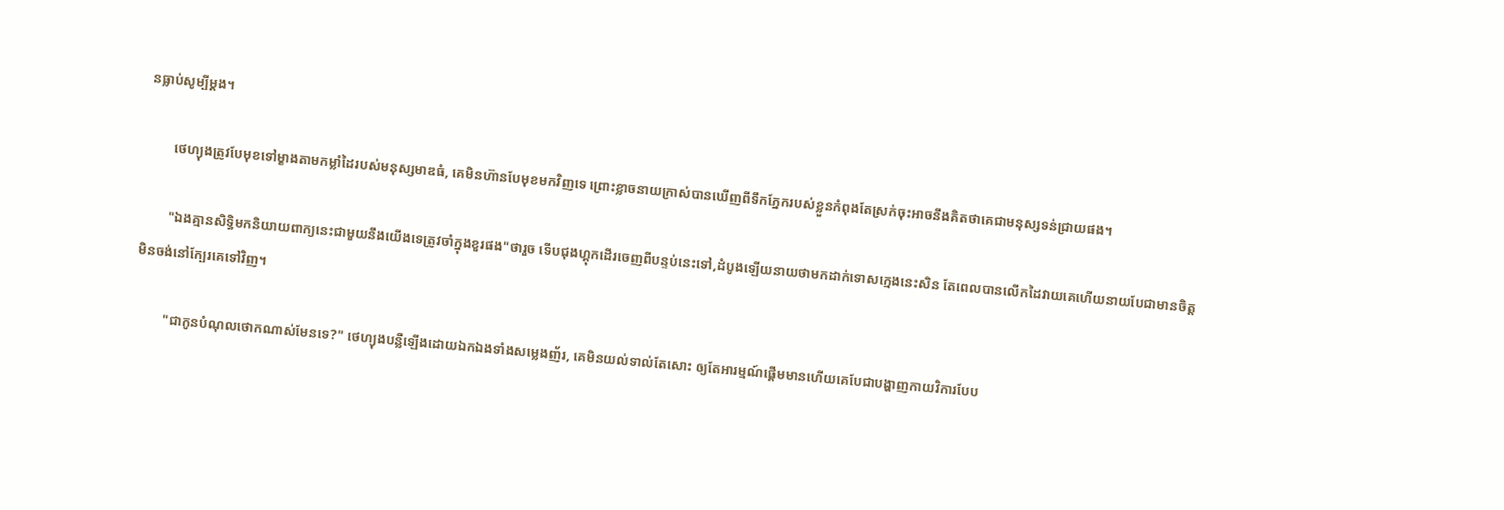នធ្លាប់សូម្បីម្ដង។

        ថេហ្យុងត្រូវបែមុខទៅម្ខាងតាមកម្លាំដៃរបស់មនុស្សមាឌធំ, គេមិនហ៊ានបែមុខមកវិញទេ ព្រោះខ្លាចនាយក្រាស់បានឃើញពីទឹកភ្នែករបស់ខ្លួនកំពុងតែស្រក់ចុះអាចនឹងគិតថាគេជាមនុស្សទន់ជ្រាយផង។

        "ឯងគ្មានសិទ្ធិមកនិយាយពាក្យនេះជាមួយនឹងយើងទេត្រូវចាំក្នុងខួរផង"ថារួច ទើបជុងហ្គុកដើរចេញពីបន្ទប់នេះទៅ,ដំបូងឡើយនាយថាមកដាក់ទោសក្មេងនេះសិន តែពេលបានលើកដៃវាយគេហើយនាយបែជាមានចិត្តមិនចង់នៅក្បែរគេទៅវិញ។

         "ជាកូនបំណុលថោកណាស់មែនទេ?" ថេហ្យុងបន្លឺឡើងដោយឯកឯងទាំងសម្លេងញ័រ, គេមិនយល់ទាល់តែសោះ ឲ្យតែអារម្មណ៍ផ្ដើមមានហើយគេបែជាបង្ហាញកាយវិការបែប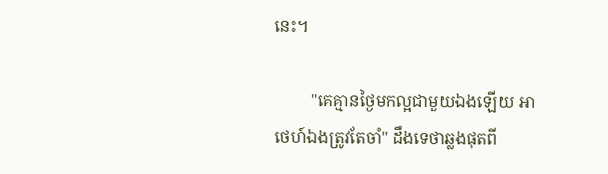នេះ។

         "គេគ្មានថ្ងៃមកល្អជាមួយឯងឡើយ អាថេហ៍ឯងត្រូវតែចាំ" ដឹងទេថាឆ្លងផុតពី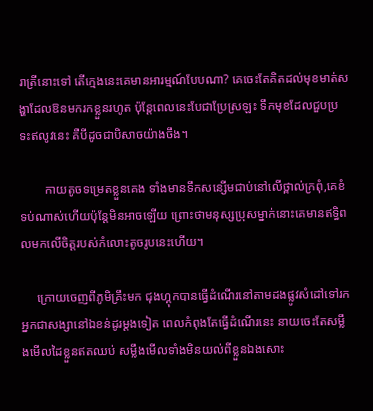រាត្រីនោះទៅ តើក្មេងនេះគេមានអារម្មណ៍បែបណា? គេចេះតែគិតដល់មុខមាត់សង្ហាដែលឱនមករកខ្លួនរហូត ប៉ុន្តែពេលនេះបែជាប្រែស្រឡះ ទឹកមុខដែលជួបប្រទះឥលូវនេះ គឺបីដូចជាបិសាចយ៉ាងចឹង។

        កាយតូចទម្រេតខ្លួនគេង ទាំងមានទឹកសន្សើមជាប់នៅលើថ្ពាល់ក្រពុំ,គេខំទប់ណាស់ហើយប៉ុន្តែមិនអាចឡើយ ព្រោះថាមនុស្សប្រុសម្នាក់នោះគេមានឥទ្ធិពលមកលើចិត្តរបស់កំលោះតូចរូបនេះហើយ។

     ក្រោយចេញពីភូមិគ្រឹះមក ជុងហ្គុកបានធ្វើដំណើរនៅតាមដងផ្លូវសំដៅទៅរកអ្នកជាសង្សានៅឯខន់ដូរម្ដងទៀត ពេលកំពុងតែធ្វើដំណើរនេះ នាយចេះតែសម្លឹងមើលដៃខ្លួនឥតឈប់ សម្លឹងមើលទាំងមិនយល់ពីខ្លួនឯងសោះ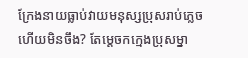ក្រែងនាយធ្លាប់វាយមនុស្សប្រុសរាប់ភ្លេចហើយមិនចឹង? តែម្ដេចកក្មេងប្រុសម្នា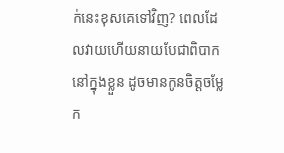ក់នេះខុសគេទៅវិញ? ពេលដែលវាយហើយនាយបែជាពិបាកនៅក្នុងខ្លួន ដូចមានកូនចិត្តចម្លែក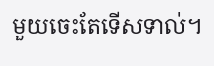មួយចេះតែទើសទាល់។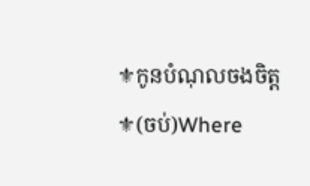⚜កូនបំណុលចងចិត្ត⚜(ចប់)Where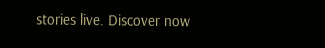stories live. Discover now